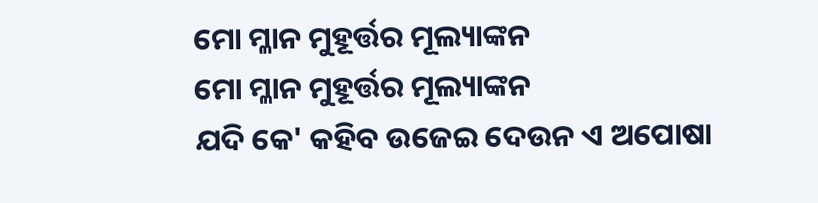ମୋ ମ୍ଳାନ ମୁହୂର୍ତ୍ତର ମୂଲ୍ୟାଙ୍କନ
ମୋ ମ୍ଳାନ ମୁହୂର୍ତ୍ତର ମୂଲ୍ୟାଙ୍କନ
ଯଦି କେ' କହିବ ଉଜେଇ ଦେଉନ ଏ ଅପୋଷା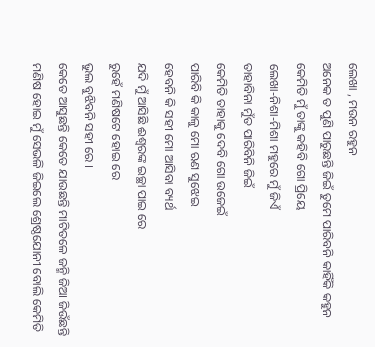ଲେଖା , ମଉନ ରହୁନ
ଅନେକ ତ ପୁଣି ପାରୁଛନ୍ତି ଜିଇଁ ତୁମେ ପାରିବନି କାହିଁକି କହୁନ
କେମିତି ମୁଁ ତାଙ୍କୁ କହିବି ଗୋ ପ୍ରିୟେ
ଲେଖା-ନିଶା-ମିଶା ମହୁରେ ମୁଁ ଜିଏଁ
ତାହାବିନା ମୁଁତ ପାରିବିନି ଜିଇଁ
କେମିତି ତାହାକୁ ଦେବି ଗୋ ଉଜେଇଁ
ପାରିବି କି କାଳୁ ମୋ ଋଣ ସୁଝେଇ
ହେବନି କି ସହୀ ମୋ ଆସିବା ବ୍ୟର୍ଥ
ଯଦି ମୁଁ ଆସିଛି ଈଶ୍ଵରଙ୍କ ଇଚ୍ଛା ପାଇ ରେ
ରୁହେଁ ମଣିଷଟେ ହୋଇ ରେ
ଭୁଲ ବୁଝିବନି ସହୀ ରେ ।
କେତେ ଆସୁଛନ୍ତି କେତେ ଯାଉଛନ୍ତି ମାଟିତଳେ ଜନ୍ମି ଜିଆ ଜିଉଁଛନ୍ତି
ମଣିଷ ହୋଇ ମୁଁ ସେଭଳି ଜିଇଲେ ଶ୍ରେଷ୍ଠଯୋନୀ ବୋଲି କେମିତି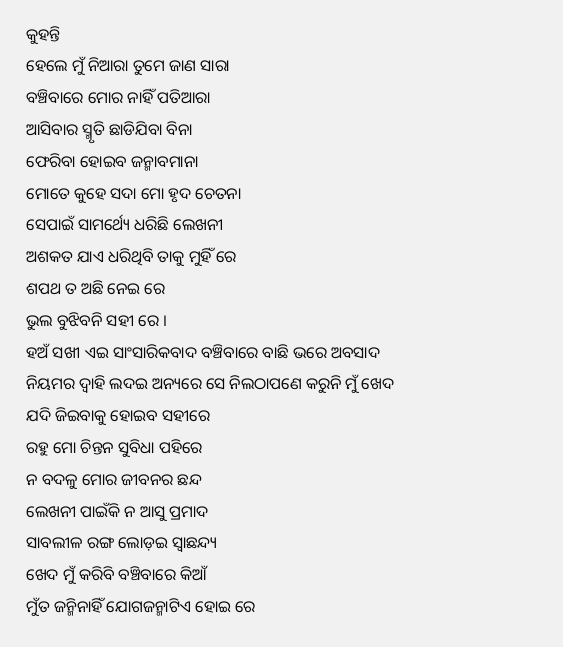କୁହନ୍ତି
ହେଲେ ମୁଁ ନିଆରା ତୁମେ ଜାଣ ସାରା
ବଞ୍ଚିବାରେ ମୋର ନାହିଁ ପତିଆରା
ଆସିବାର ସ୍ମୃତି ଛାଡିଯିବା ବିନା
ଫେରିବା ହୋଇବ ଜନ୍ମାବମାନା
ମୋତେ କୁହେ ସଦା ମୋ ହୃଦ ଚେତନା
ସେପାଇଁ ସାମର୍ଥ୍ୟେ ଧରିଛି ଲେଖନୀ
ଅଶକତ ଯାଏ ଧରିଥିବି ତାକୁ ମୁହିଁ ରେ
ଶପଥ ତ ଅଛି ନେଇ ରେ
ଭୁଲ ବୁଝିବନି ସହୀ ରେ ।
ହଅଁ ସଖୀ ଏଇ ସାଂସାରିକବାଦ ବଞ୍ଚିବାରେ ବାଛି ଭରେ ଅବସାଦ
ନିୟମର ଦ୍ବାହି ଲଦଇ ଅନ୍ୟରେ ସେ ନିଲଠାପଣେ କରୁନି ମୁଁ ଖେଦ
ଯଦି ଜିଇବାକୁ ହୋଇବ ସହୀରେ
ରହୁ ମୋ ଚିନ୍ତନ ସୁବିଧା ପହିରେ
ନ ବଦଳୁ ମୋର ଜୀବନର ଛନ୍ଦ
ଲେଖନୀ ପାଇଁକି ନ ଆସୁ ପ୍ରମାଦ
ସାବଲୀଳ ରଙ୍ଗ ଲୋଡ଼ଇ ସ୍ବାଛନ୍ଦ୍ୟ
ଖେଦ ମୁଁ କରିବି ବଞ୍ଚିବାରେ କିଆଁ
ମୁଁତ ଜନ୍ମିନାହିଁ ଯୋଗଜନ୍ମାଟିଏ ହୋଇ ରେ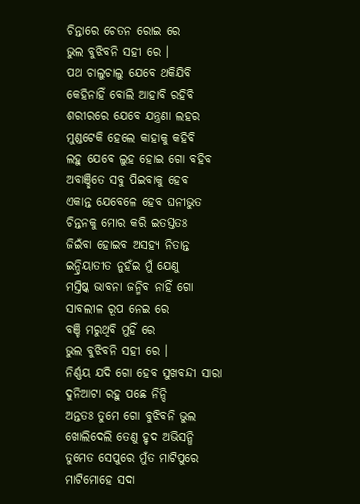ଚିନ୍ତାରେ ଚେତନ ରୋଇ ରେ
ଭୁଲ ବୁଝିବନି ସହୀ ରେ ।
ପଥ ଚାଲୁଚାଲୁ ଯେବେ ଥକିଯିବି କେହିନାହିଁ ବୋଲି ଆହାବି ରହିବି
ଶରୀରରେ ଯେବେ ଯନ୍ତ୍ରଣା ଲହର ମୁଣ୍ଡଟେକି ହେଲେ କାହାକୁ କହିବି
ଲହୁ ଯେବେ ଲୁହ ହୋଇ ଗୋ ବହିବ
ଅବାଞ୍ଛିତେ ସବୁ ପିଇବାକୁ ହେବ
ଏକାନ୍ତ ଯେବେଳେ ହେବ ଘନୀଭୁତ
ଚିନ୍ତନକୁ ମୋର କରି ଇତସ୍ତତଃ
ଜିଇଁବା ହୋଇବ ଅସହ୍ୟ ନିତାନ୍ତ
ଇନ୍ଦ୍ରିୟାତୀତ ନୁହଁଇ ମୁଁ ଯେଣୁ
ମସ୍ତିଷ୍କ ଭାବନା ଜନ୍ମିବ ନାହିଁ ଗୋ
ସାବଲୀଳ ରୂପ ନେଇ ରେ
ବଞ୍ଚି ମରୁଥିବି ମୁହିଁ ରେ
ଭୁଲ ବୁଝିବନି ସହୀ ରେ ।
ନିର୍ଣ୍ଣୟ ଯଦି ଗୋ ହେବ ସୁଖବନ୍ଦୀ ସାରା ଦୁନିଆଟା ରହୁ ପଛେ ନିନ୍ଦି
ଅନ୍ତତଃ ତୁମେ ଗୋ ବୁଝିବନି ଭୁଲ ଖୋଲିଦେଲି ତେଣୁ ହୃଦ ଅଭିସନ୍ଧି
ତୁମେତ ସେପୁରେ ମୁଁତ ମାଟିପୁରେ
ମାଟିମୋହେ ସଦା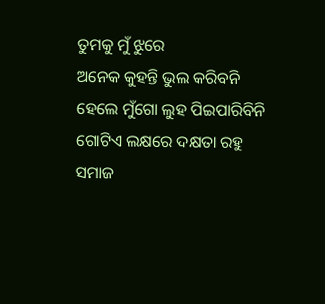ତୁମକୁ ମୁଁ ଝୁରେ
ଅନେକ କୁହନ୍ତି ଭୁଲ କରିବନି
ହେଲେ ମୁଁଗୋ ଲୁହ ପିଇପାରିବିନି
ଗୋଟିଏ ଲକ୍ଷରେ ଦକ୍ଷତା ରହୁ
ସମାଜ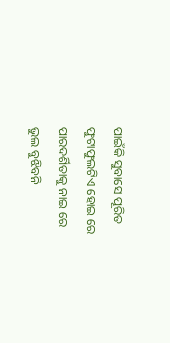ପାଇଁକି ସୁବାସେ ପୂରିତ
ଫୁଟାଫୁଲଟିଏ ହୋଇ ରେ
ପାରଦର୍ଶିତାକୁ ନାଇ ରେ
ଭୁଲ ବୁଝିବନି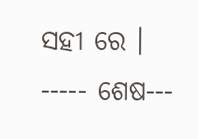ସହୀ ରେ ।
----- ଶେଷ---